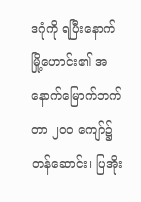ဒဂုံကို ရပြီးနောက် မြို့ဟောင်း၏ အနောက်မြောက်ဘက် တာ ၂၀၀ ကျော်၌ တန်ဆောင်း၊ ပြအိုး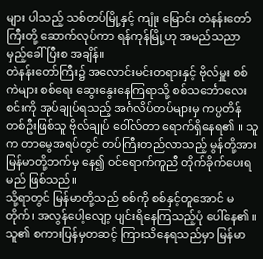များ ပါသည့် သစ်တပ်မြို့နှင့် ကျုံး မြောင်း တဲနန်းတော်ကြီးတို့ ဆောက်လုပ်ကာ ရန်ကုန်မြို့ဟု အမည်သညာ မှည့်ခေါ်ပြီးစ အချိန်။
တဲနန်းတော်ကြီး၌ အလောင်းမင်းတရားနှင့် ဗိုလ်မှူး စစ်ကဲများ စစ်ရေး ဆွေးနွေးနေကြရာသို့ စစ်သင်္ဘောလေးစင်းကို အုပ်ချုပ်ရသည့် အင်္ဂလိပ်တပ်များမှ ကပ္ပတိန်တစ်ဦးဖြစ်သူ ဗိုလ်ချုပ် ဝေါ်လ်တာ ရောက်ရှိနေရ၏ ။ သူက တာမွေအရပ်တွင် တပ်ကြီးတည်လာသည့် မွန်တို့အား မြန်မာတို့ဘက်မှ နေ၍ ဝင်ရောက်ကူညီ တိုက်ခိုက်ပေးရမည် ဖြစ်သည်။
သို့ရာတွင် မြန်မာတို့သည် စစ်ကို စစ်နှင့်တူအောင် မတိုက်၊ အလွန်ပေါ့လျော့ ပျင်းရိနေကြသည့်ပုံ ပေါ်နေ၏ ။ သူ၏ စကားပြန်မှတဆင့် ကြားသိနေရသည်မှာ မြန်မာ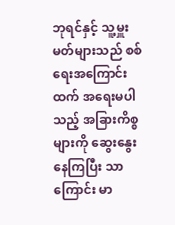ဘုရင်နှင့် သူ့မှူးမတ်များသည် စစ်ရေးအကြောင်းထက် အရေးမပါသည့် အခြားကိစ္စများကို ဆွေးနွေးနေကြပြီး သာကြောင်း မာ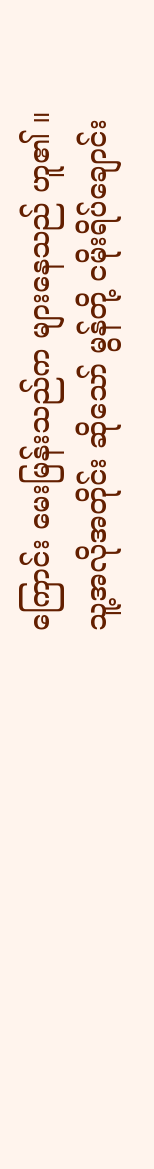ကြောင်း မေးမြန်းသည်က များနေသည် ဟူ၏ ။
သူ့အလိုအတိုင်း ဆိုသော် မွန်တို့ ငမိုးရိပ်ချောင်း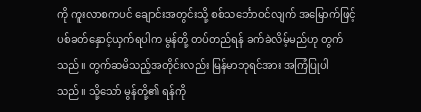ကို ကူးလာစကပင် ချောင်းအတွင်းသို့ စစ်သင်္ဘောဝင်လျက် အမြောက်ဖြင့် ပစ်ခတ်နှောင့်ယှက်ရပါက မွန်တို့ တပ်တည်ရန် ခက်ခဲလိမ့်မည်ဟု တွက်သည်။ တွက်ဆမိသည့်အတိုင်းလည်း မြန်မာဘုရင်အား အကြံပြုပါသည်။ သို့သော် မွန်တို့၏ ရန်ကို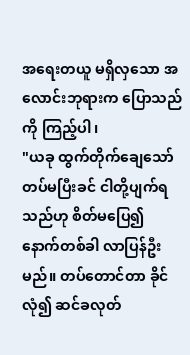အရေးတယူ မရှိလှသော အလောင်းဘုရားက ပြောသည်ကို ကြည့်ပါ၊
"ယခု ထွက်တိုက်ချေသော် တပ်မပြီးခင် ငါတို့ပျက်ရသည်ဟု စိတ်မပြေ၍ နောက်တစ်ခါ လာပြန်ဦးမည်။ တပ်တောင်တာ ခိုင်လုံ၍ ဆင်ခလုတ်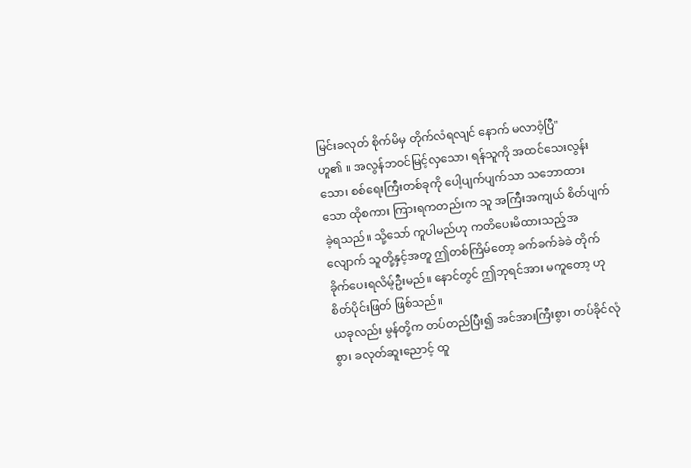မြင်းခလုတ် စိုက်မိမှ တိုက်လံရလျင် နောက် မလာဝံ့ပြီ"
ဟူ၏ ။ အလွန်ဘဝင်မြင့်လှသော၊ ရန်သူကို အထင်သေးလွန်းသော၊ စစ်ရေးကြီးတစ်ခုကို ပေါ့ပျက်ပျက်သာ သဘောထားသော ထိုစကား ကြားရကတည်းက သူ အကြီးအကျယ် စိတ်ပျက်ခဲ့ရသည်။ သို့သော် ကူပါမည်ဟု ကတိပေးမိထားသည့်အလျောက် သူတို့နှင့်အတူ ဤတစ်ကြိမ်တော့ ခက်ခက်ခဲခဲ တိုက်ခိုက်ပေးရလိမ့်ဦးမည်။ နောင်တွင် ဤဘုရင်အား မကူတော့ ဟု စိတ်ပိုင်းဖြတ် ဖြစ်သည်။
ယခုလည်း မွန်တို့က တပ်တည်ပြီး၍ အင်အားကြီးစွာ၊ တပ်ခိုင်လုံစွာ၊ ခလုတ်ဆူးညောင့် ထူ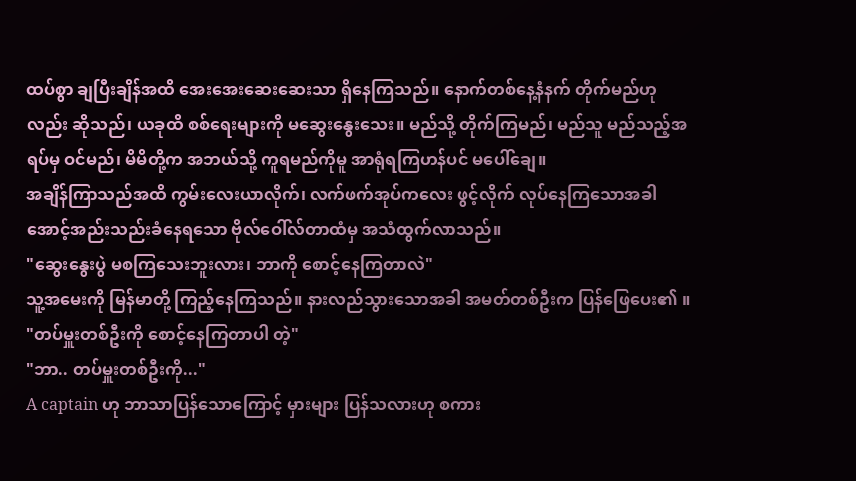ထပ်စွာ ချပြီးချိန်အထိ အေးအေးဆေးဆေးသာ ရှိနေကြသည်။ နောက်တစ်နေ့နံနက် တိုက်မည်ဟုလည်း ဆိုသည်၊ ယခုထိ စစ်ရေးများကို မဆွေးနွေးသေး။ မည်သို့ တိုက်ကြမည်၊ မည်သူ မည်သည့်အရပ်မှ ဝင်မည်၊ မိမိတို့က အဘယ်သို့ ကူရမည်ကိုမူ အာရုံရကြဟန်ပင် မပေါ်ချေ။
အချိန်ကြာသည်အထိ ကွမ်းလေးယာလိုက်၊ လက်ဖက်အုပ်ကလေး ဖွင့်လိုက် လုပ်နေကြသောအခါ အောင့်အည်းသည်းခံနေရသော ဗိုလ်ဝေါ်လ်တာထံမှ အသံထွက်လာသည်။
"ဆွေးနွေးပွဲ မစကြသေးဘူးလား၊ ဘာကို စောင့်နေကြတာလဲ"
သူ့အမေးကို မြန်မာတို့ ကြည့်နေကြသည်။ နားလည်သွားသောအခါ အမတ်တစ်ဦးက ပြန်ဖြေပေး၏ ။
"တပ်မှူးတစ်ဦးကို စောင့်နေကြတာပါ တဲ့"
"ဘာ.. တပ်မှူးတစ်ဦးကို..."
A captain ဟု ဘာသာပြန်သောကြောင့် မှားများ ပြန်သလားဟု စကား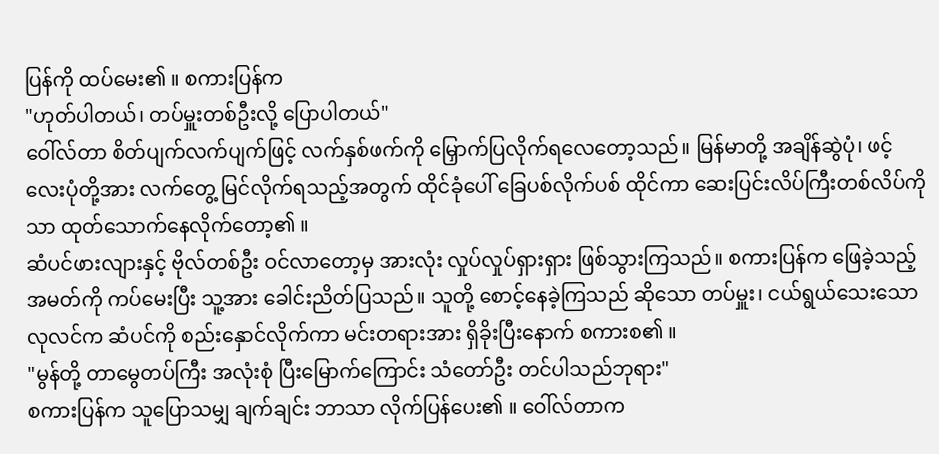ပြန်ကို ထပ်မေး၏ ။ စကားပြန်က
"ဟုတ်ပါတယ်၊ တပ်မှူးတစ်ဦးလို့ ပြောပါတယ်"
ဝေါ်လ်တာ စိတ်ပျက်လက်ပျက်ဖြင့် လက်နှစ်ဖက်ကို မြှောက်ပြလိုက်ရလေတော့သည်။ မြန်မာတို့ အချိန်ဆွဲပုံ၊ ဖင့်လေးပုံတို့အား လက်တွေ့ မြင်လိုက်ရသည့်အတွက် ထိုင်ခုံပေါ် ခြေပစ်လိုက်ပစ် ထိုင်ကာ ဆေးပြင်းလိပ်ကြီးတစ်လိပ်ကိုသာ ထုတ်သောက်နေလိုက်တော့၏ ။
ဆံပင်ဖားလျားနှင့် ဗိုလ်တစ်ဦး ဝင်လာတော့မှ အားလုံး လှုပ်လှုပ်ရှားရှား ဖြစ်သွားကြသည်။ စကားပြန်က ဖြေခဲ့သည့် အမတ်ကို ကပ်မေးပြီး သူ့အား ခေါင်းညိတ်ပြသည်။ သူတို့ စောင့်နေခဲ့ကြသည် ဆိုသော တပ်မှူး၊ ငယ်ရွယ်သေးသော လုလင်က ဆံပင်ကို စည်းနှောင်လိုက်ကာ မင်းတရားအား ရှိခိုးပြီးနောက် စကားစ၏ ။
"မွန်တို့ တာမွေတပ်ကြီး အလုံးစုံ ပြီးမြောက်ကြောင်း သံတော်ဦး တင်ပါသည်ဘုရား"
စကားပြန်က သူပြောသမျှ ချက်ချင်း ဘာသာ လိုက်ပြန်ပေး၏ ။ ဝေါ်လ်တာက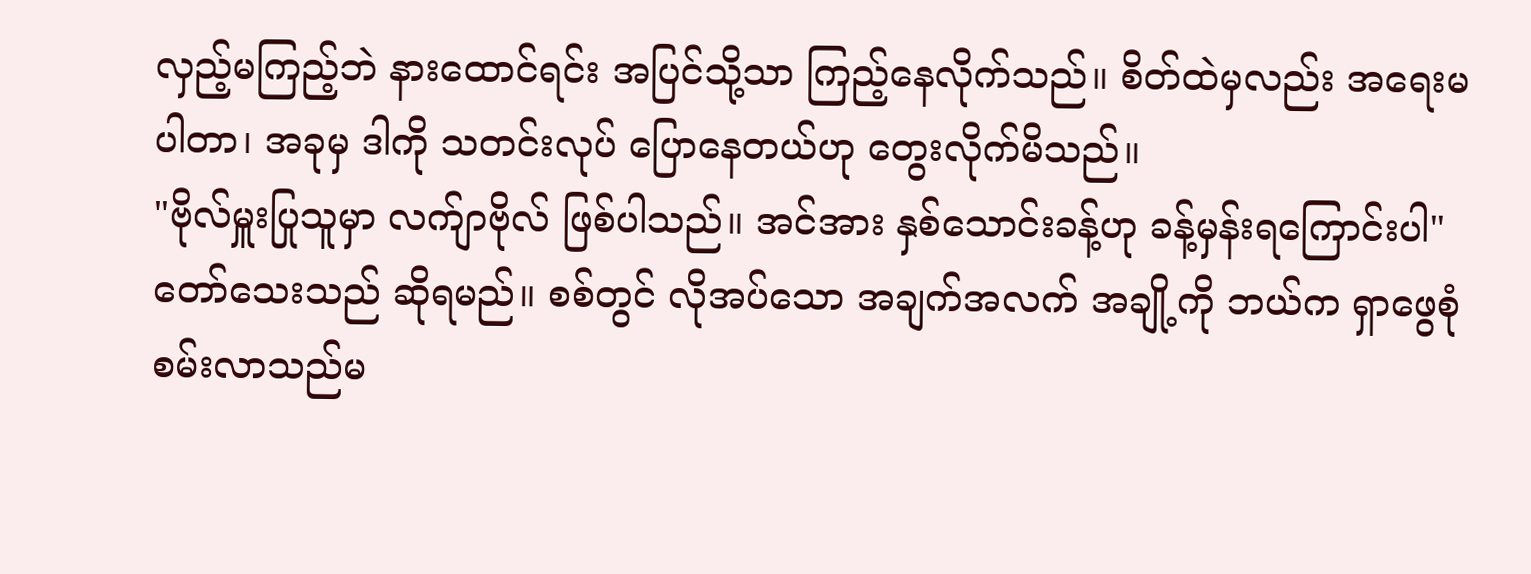လှည့်မကြည့်ဘဲ နားထောင်ရင်း အပြင်သို့သာ ကြည့်နေလိုက်သည်။ စိတ်ထဲမှလည်း အရေးမပါတာ၊ အခုမှ ဒါကို သတင်းလုပ် ပြောနေတယ်ဟု တွေးလိုက်မိသည်။
"ဗိုလ်မှူးပြုသူမှာ လက်ျာဗိုလ် ဖြစ်ပါသည်။ အင်အား နှစ်သောင်းခန့်ဟု ခန့်မှန်းရကြောင်းပါ"
တော်သေးသည် ဆိုရမည်။ စစ်တွင် လိုအပ်သော အချက်အလက် အချို့ကို ဘယ်က ရှာဖွေစုံစမ်းလာသည်မ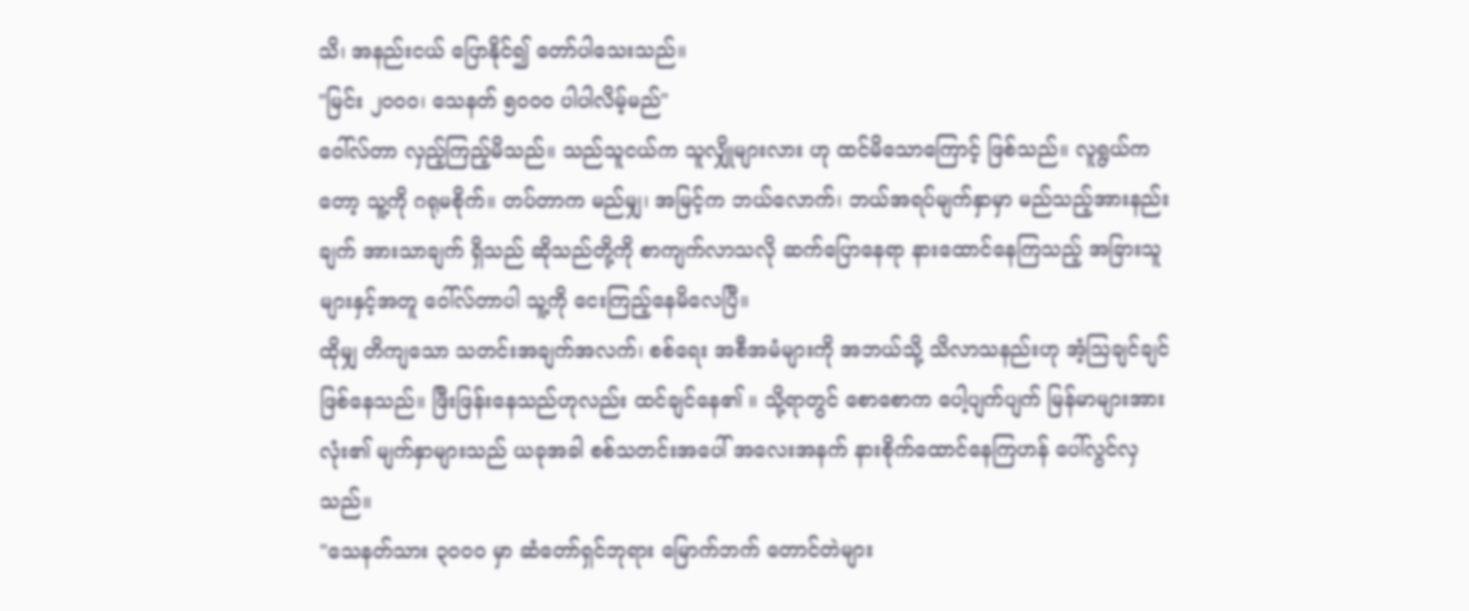သိ၊ အနည်းငယ် ပြောနိုင်၍ တော်ပါသေးသည်။
"မြင်း ၂၀၀၀၊ သေနတ် ၅၀၀၀ ပါပါလိမ့်မည်"
ဝေါ်လ်တာ လှည့်ကြည့်မိသည်။ သည်သူငယ်က သူလျှိုများလား ဟု ထင်မိသောကြောင့် ဖြစ်သည်။ လူရွယ်ကတော့ သူ့ကို ဂရုမစိုက်။ တပ်တာက မည်မျှ၊ အမြင့်က ဘယ်လောက်၊ ဘယ်အရပ်မျက်နှာမှာ မည်သည့်အားနည်းချက် အားသာချက် ရှိသည် ဆိုသည်တို့ကို စာကျက်လာသလို ဆက်ပြောနေရာ နားထောင်နေကြသည့် အခြားသူများနှင့်အတူ ဝေါ်လ်တာပါ သူ့ကို ငေးကြည့်နေမိလေပြီ။
ထိုမျှ တိကျသော သတင်းအချက်အလက်၊ စစ်ရေး အစီအမံများကို အဘယ်သို့ သိလာသနည်းဟု အံ့သြချင်ချင် ဖြစ်နေသည်။ ဖြီးဖြန်းနေသည်ဟုလည်း ထင်ချင်နေ၏ ။ သို့ရာတွင် စောစောက ပေါ့ပျက်ပျက် မြန်မာများအားလုံး၏ မျက်နှာများသည် ယခုအခါ စစ်သတင်းအပေါ် အလေးအနက် နားစိုက်ထောင်နေကြဟန် ပေါ်လွင်လှသည်။
"သေနတ်သား ၃၀၀၀ မှာ ဆံတော်ရှင်ဘုရား မြောက်ဘက် တောင်တဲများ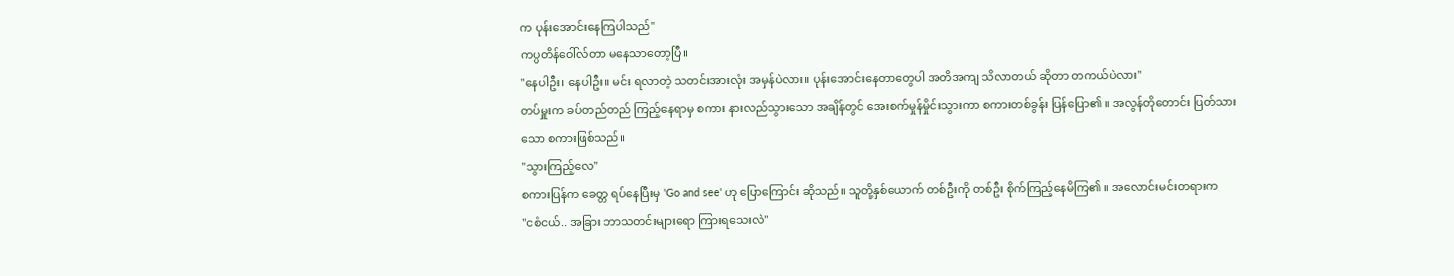က ပုန်းအောင်းနေကြပါသည်"
ကပ္ပတိန်ဝေါ်လ်တာ မနေသာတော့ပြီ။
"နေပါဦး၊ နေပါဦး။ မင်း ရလာတဲ့ သတင်းအားလုံး အမှန်ပဲလား။ ပုန်းအောင်းနေတာတွေပါ အတိအကျ သိလာတယ် ဆိုတာ တကယ်ပဲလား"
တပ်မှူးက ခပ်တည်တည် ကြည့်နေရာမှ စကား နားလည်သွားသော အချိန်တွင် အေးစက်မှုန်မှိုင်းသွားကာ စကားတစ်ခွန်း ပြန်ပြော၏ ။ အလွန်တိုတောင်း ပြတ်သားသော စကားဖြစ်သည်။
"သွားကြည့်လေ"
စကားပြန်က ခေတ္တ ရပ်နေပြီးမှ 'Go and see' ဟု ပြောကြောင်း ဆိုသည်။ သူတို့နှစ်ယောက် တစ်ဦးကို တစ်ဦး စိုက်ကြည့်နေမိကြ၏ ။ အလောင်းမင်းတရားက
"ငစံငယ်.. အခြား ဘာသတင်းများရော ကြားရသေးလဲ"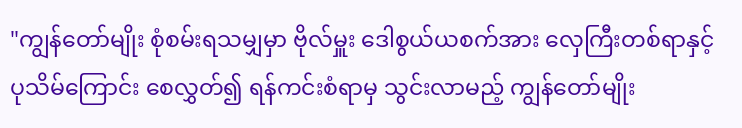"ကျွန်တော်မျိုး စုံစမ်းရသမျှမှာ ဗိုလ်မှူး ဒေါစွယ်ယစက်အား လှေကြီးတစ်ရာနှင့် ပုသိမ်ကြောင်း စေလွှတ်၍ ရန်ကင်းစံရာမှ သွင်းလာမည့် ကျွန်တော်မျိုး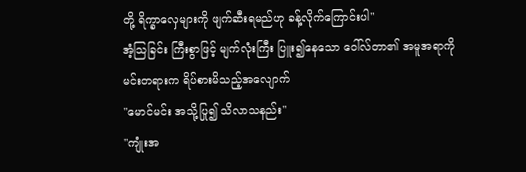တို့ ရိက္ခာလှေများကို ဖျက်ဆီးရမည်ဟု ခန့်လိုက်ကြောင်းပါ"
အံ့သြခြင်း ကြီးစွာဖြင့် မျက်လုံးကြီး ပြူး၍နေသော ဝေါ်လ်တာ၏ အမူအရာကို မင်းတရားက ရိပ်စားမိသည့်အလျောက်
"မောင်မင်း အသို့ပြု၍ သိလာသနည်း"
"ကျုံးအ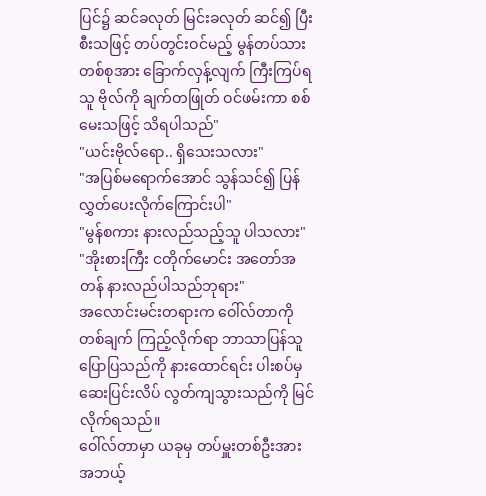ပြင်၌ ဆင်ခလုတ် မြင်းခလုတ် ဆင်၍ ပြီးစီးသဖြင့် တပ်တွင်းဝင်မည့် မွန်တပ်သားတစ်စုအား ခြောက်လှန့်လျက် ကြီးကြပ်ရသူ ဗိုလ်ကို ချက်တဖြုတ် ဝင်ဖမ်းကာ စစ်မေးသဖြင့် သိရပါသည်"
"ယင်းဗိုလ်ရော.. ရှိသေးသလား"
"အပြစ်မရောက်အောင် သွန်သင်၍ ပြန်လွှတ်ပေးလိုက်ကြောင်းပါ"
"မွန်စကား နားလည်သည့်သူ ပါသလား"
"အိုးစားကြီး ငတိုက်မောင်း အတော်အတန် နားလည်ပါသည်ဘုရား"
အလောင်းမင်းတရားက ဝေါ်လ်တာကို တစ်ချက် ကြည့်လိုက်ရာ ဘာသာပြန်သူ ပြောပြသည်ကို နားထောင်ရင်း ပါးစပ်မှ ဆေးပြင်းလိပ် လွတ်ကျသွားသည်ကို မြင်လိုက်ရသည်။
ဝေါ်လ်တာမှာ ယခုမှ တပ်မှူးတစ်ဦးအား အဘယ့်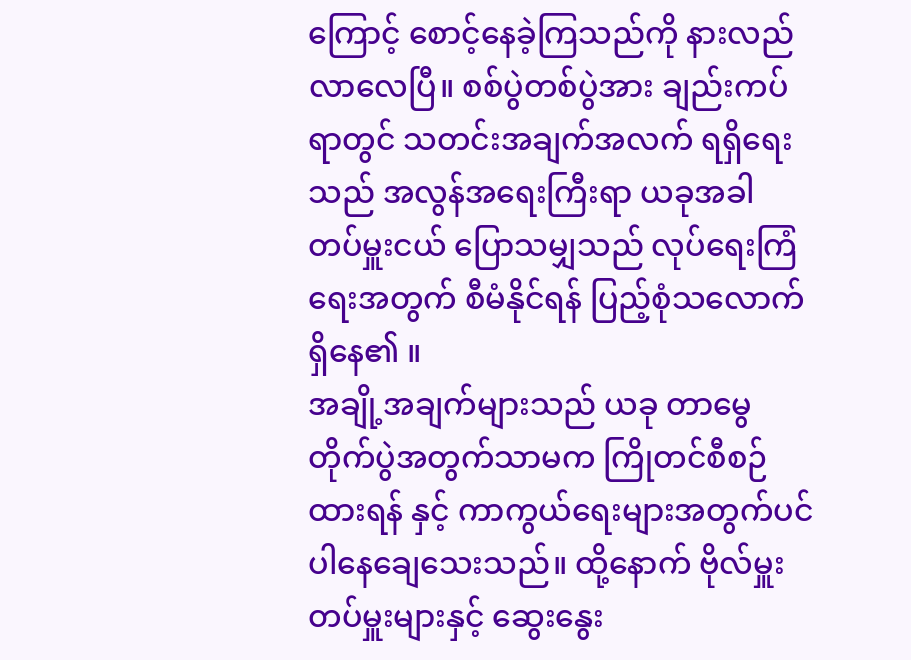ကြောင့် စောင့်နေခဲ့ကြသည်ကို နားလည်လာလေပြီ။ စစ်ပွဲတစ်ပွဲအား ချည်းကပ်ရာတွင် သတင်းအချက်အလက် ရရှိရေးသည် အလွန်အရေးကြီးရာ ယခုအခါ တပ်မှူးငယ် ပြောသမျှသည် လုပ်ရေးကြံရေးအတွက် စီမံနိုင်ရန် ပြည့်စုံသလောက် ရှိနေ၏ ။
အချို့အချက်များသည် ယခု တာမွေတိုက်ပွဲအတွက်သာမက ကြိုတင်စီစဉ်ထားရန် နှင့် ကာကွယ်ရေးများအတွက်ပင် ပါနေချေသေးသည်။ ထို့နောက် ဗိုလ်မှူးတပ်မှူးများနှင့် ဆွေးနွေး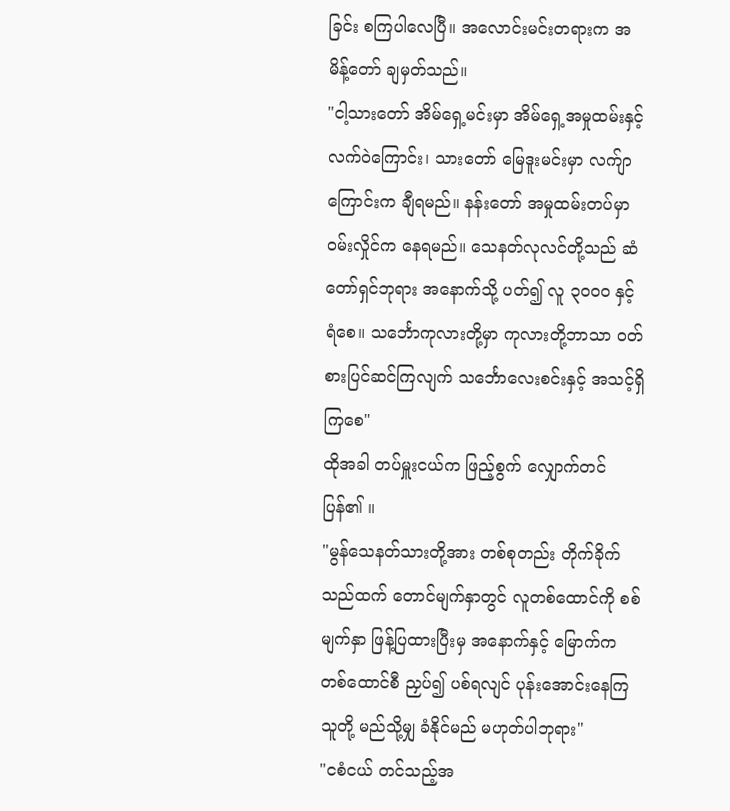ခြင်း စကြပါလေပြီ။ အလောင်းမင်းတရားက အမိန့်တော် ချမှတ်သည်။
"ငါ့သားတော် အိမ်ရှေ့မင်းမှာ အိမ်ရှေ့အမှုထမ်းနှင့် လက်ဝဲကြောင်း၊ သားတော် မြေဒူးမင်းမှာ လက်ျာကြောင်းက ချီရမည်။ နန်းတော် အမှုထမ်းတပ်မှာ ဝမ်းလှိုင်က နေရမည်။ သေနတ်လုလင်တို့သည် ဆံတော်ရှင်ဘုရား အနောက်သို့ ပတ်၍ လူ ၃၀၀၀ နှင့် ရံစေ။ သင်္ဘောကုလားတို့မှာ ကုလားတို့ဘာသာ ဝတ်စားပြင်ဆင်ကြလျက် သင်္ဘောလေးစင်းနှင့် အသင့်ရှိကြစေ"
ထိုအခါ တပ်မှူးငယ်က ဖြည့်စွက် လျှောက်တင်ပြန်၏ ။
"မွန်သေနတ်သားတို့အား တစ်စုတည်း တိုက်ခိုက်သည်ထက် တောင်မျက်နှာတွင် လူတစ်ထောင်ကို စစ်မျက်နှာ ဖြန့်ပြထားပြီးမှ အနောက်နှင့် မြောက်က တစ်ထောင်စီ ညှပ်၍ ပစ်ရလျင် ပုန်းအောင်းနေကြသူတို့ မည်သို့မျှ ခံနိုင်မည် မဟုတ်ပါဘုရား"
"ငစံငယ် တင်သည့်အ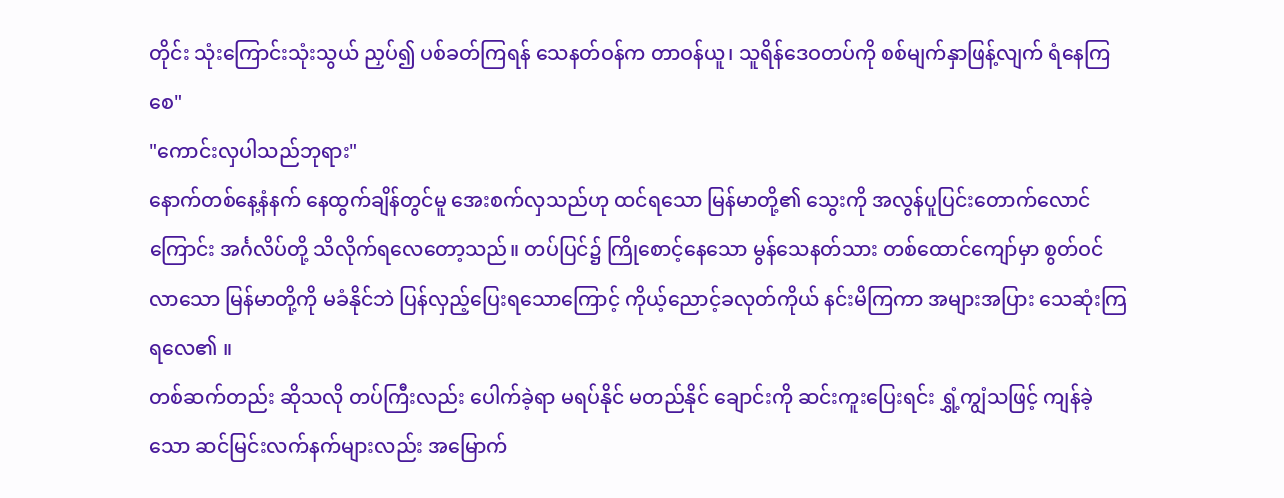တိုင်း သုံးကြောင်းသုံးသွယ် ညှပ်၍ ပစ်ခတ်ကြရန် သေနတ်ဝန်က တာဝန်ယူ၊ သူရိန်ဒေဝတပ်ကို စစ်မျက်နှာဖြန့်လျက် ရံနေကြစေ"
"ကောင်းလှပါသည်ဘုရား"
နောက်တစ်နေ့နံနက် နေထွက်ချိန်တွင်မူ အေးစက်လှသည်ဟု ထင်ရသော မြန်မာတို့၏ သွေးကို အလွန်ပူပြင်းတောက်လောင်ကြောင်း အင်္ဂလိပ်တို့ သိလိုက်ရလေတော့သည်။ တပ်ပြင်၌ ကြိုစောင့်နေသော မွန်သေနတ်သား တစ်ထောင်ကျော်မှာ စွတ်ဝင်လာသော မြန်မာတို့ကို မခံနိုင်ဘဲ ပြန်လှည့်ပြေးရသောကြောင့် ကိုယ့်ညောင့်ခလုတ်ကိုယ် နင်းမိကြကာ အများအပြား သေဆုံးကြရလေ၏ ။
တစ်ဆက်တည်း ဆိုသလို တပ်ကြီးလည်း ပေါက်ခဲ့ရာ မရပ်နိုင် မတည်နိုင် ချောင်းကို ဆင်းကူးပြေးရင်း ရွှံ့ကျွံသဖြင့် ကျန်ခဲ့သော ဆင်မြင်းလက်နက်များလည်း အမြောက်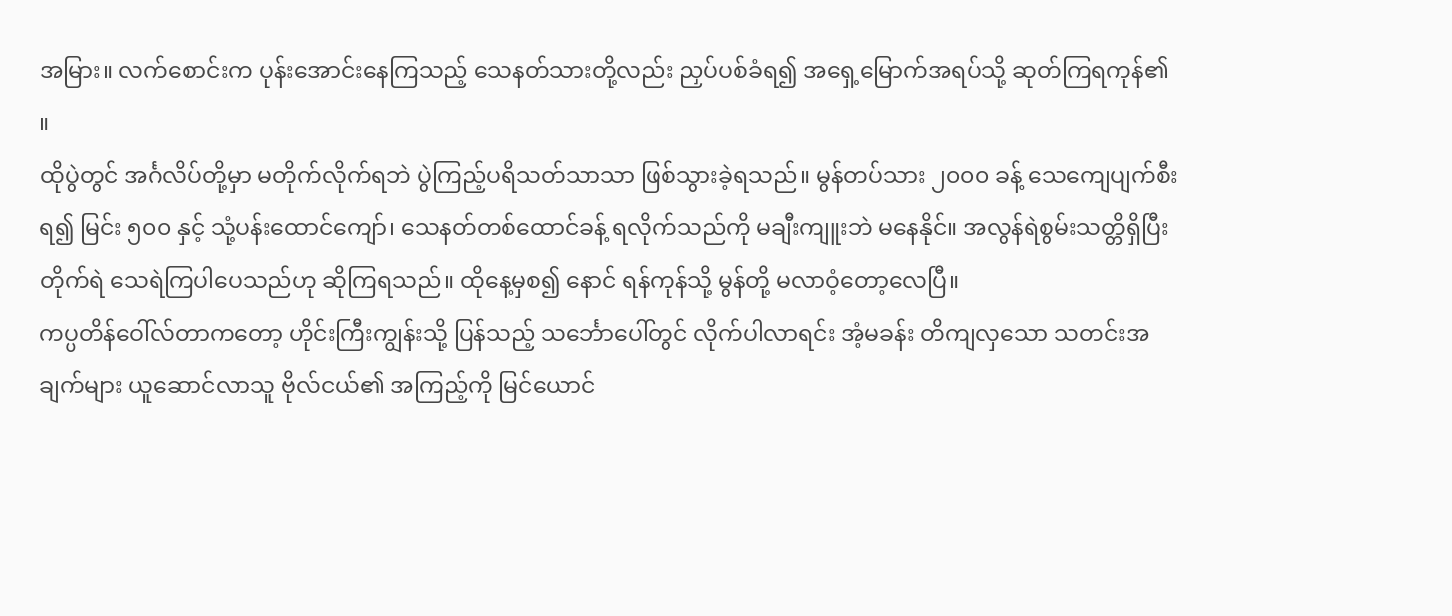အမြား။ လက်စောင်းက ပုန်းအောင်းနေကြသည့် သေနတ်သားတို့လည်း ညှပ်ပစ်ခံရ၍ အရှေ့မြောက်အရပ်သို့ ဆုတ်ကြရကုန်၏ ။
ထိုပွဲတွင် အင်္ဂလိပ်တို့မှာ မတိုက်လိုက်ရဘဲ ပွဲကြည့်ပရိသတ်သာသာ ဖြစ်သွားခဲ့ရသည်။ မွန်တပ်သား ၂၀၀၀ ခန့် သေကျေပျက်စီးရ၍ မြင်း ၅၀၀ နှင့် သုံ့ပန်းထောင်ကျော်၊ သေနတ်တစ်ထောင်ခန့် ရလိုက်သည်ကို မချီးကျူးဘဲ မနေနိုင်။ အလွန်ရဲစွမ်းသတ္တိရှိပြီး တိုက်ရဲ သေရဲကြပါပေသည်ဟု ဆိုကြရသည်။ ထိုနေ့မှစ၍ နောင် ရန်ကုန်သို့ မွန်တို့ မလာဝံ့တော့လေပြီ။
ကပ္ပတိန်ဝေါ်လ်တာကတော့ ဟိုင်းကြီးကျွန်းသို့ ပြန်သည့် သင်္ဘောပေါ်တွင် လိုက်ပါလာရင်း အံ့မခန်း တိကျလှသော သတင်းအချက်များ ယူဆောင်လာသူ ဗိုလ်ငယ်၏ အကြည့်ကို မြင်ယောင်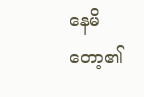နေမိတော့၏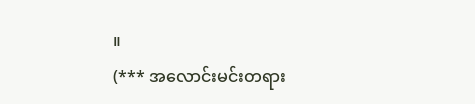။
(*** အလောင်းမင်းတရား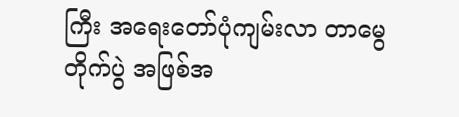ကြီး အရေးတော်ပုံကျမ်းလာ တာမွေတိုက်ပွဲ အဖြစ်အ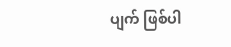ပျက် ဖြစ်ပါ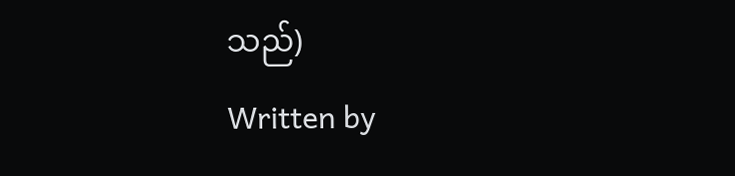သည်)
Written by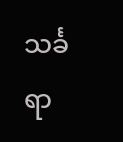သင်္ခရာ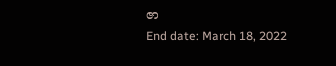ဇာ
End date: March 18, 2022